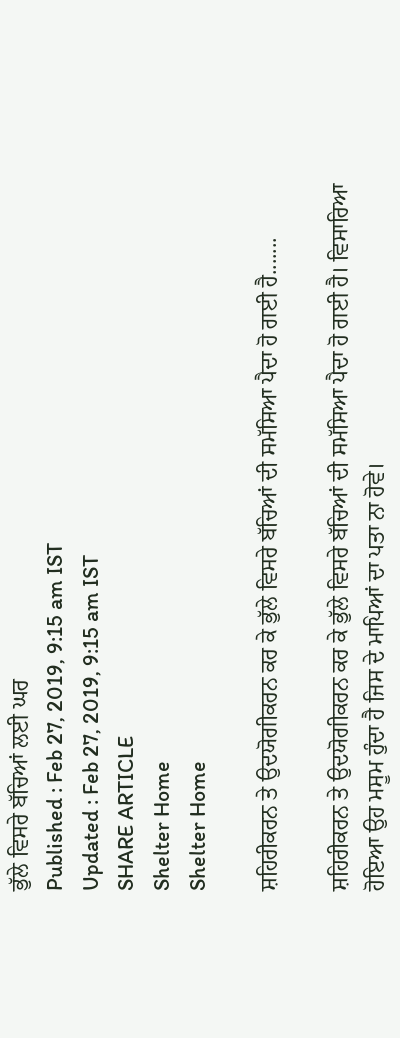ਭੁੱਲੇ ਵਿਸਰੇ ਬੱਚਿਆਂ ਲਈ ਘਰ
Published : Feb 27, 2019, 9:15 am IST
Updated : Feb 27, 2019, 9:15 am IST
SHARE ARTICLE
Shelter Home
Shelter Home

ਸ਼ਹਿਰੀਕਰਨ ਤੇ ਉਦਯੋਗੀਕਰਨ ਕਰ ਕੇ ਭੁੱਲੇ ਵਿਸਰੇ ਬੱਚਿਆਂ ਦੀ ਸਮੱਸਿਆ ਪੈਦਾ ਹੋ ਗਈ ਹੈ.......

ਸ਼ਹਿਰੀਕਰਨ ਤੇ ਉਦਯੋਗੀਕਰਨ ਕਰ ਕੇ ਭੁੱਲੇ ਵਿਸਰੇ ਬੱਚਿਆਂ ਦੀ ਸਮੱਸਿਆ ਪੈਦਾ ਹੋ ਗਈ ਹੈ। ਵਿਸਾਰਿਆ ਹੋਇਆ ਉਹ ਮਸੂਮ ਹੁੰਦਾ ਹੈ ਜਿਸ ਦੇ ਮਾਪਿਆਂ ਦਾ ਪਤਾ ਨਾ ਹੋਵੇ।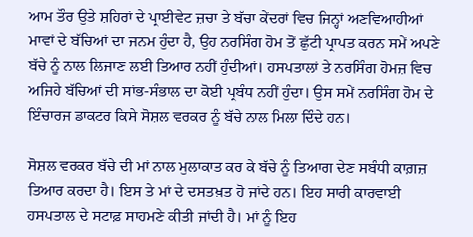ਆਮ ਤੌਰ ਉਤੇ ਸ਼ਹਿਰਾਂ ਦੇ ਪ੍ਰਾਈਵੇਟ ਜ਼ਚਾ ਤੇ ਬੱਚਾ ਕੇਂਦਰਾਂ ਵਿਚ ਜਿਨ੍ਹਾਂ ਅਣਵਿਆਹੀਆਂ ਮਾਵਾਂ ਦੇ ਬੱਚਿਆਂ ਦਾ ਜਨਮ ਹੁੰਦਾ ਹੈ, ਉਹ ਨਰਸਿੰਗ ਹੋਮ ਤੋਂ ਛੁੱਟੀ ਪ੍ਰਾਪਤ ਕਰਨ ਸਮੇਂ ਅਪਣੇ ਬੱਚੇ ਨੂੰ ਨਾਲ ਲਿਜਾਣ ਲਈ ਤਿਆਰ ਨਹੀਂ ਹੁੰਦੀਆਂ। ਹਸਪਤਾਲਾਂ ਤੇ ਨਰਸਿੰਗ ਹੋਮਜ਼ ਵਿਚ ਅਜਿਹੇ ਬੱਚਿਆਂ ਦੀ ਸਾਂਭ-ਸੰਭਾਲ ਦਾ ਕੋਈ ਪ੍ਰਬੰਧ ਨਹੀਂ ਹੁੰਦਾ। ਉਸ ਸਮੇਂ ਨਰਸਿੰਗ ਹੋਮ ਦੇ ਇੰਚਾਰਜ ਡਾਕਟਰ ਕਿਸੇ ਸੋਸ਼ਲ ਵਰਕਰ ਨੂੰ ਬੱਚੇ ਨਾਲ ਮਿਲਾ ਦਿੰਦੇ ਹਨ।

ਸੋਸ਼ਲ ਵਰਕਰ ਬੱਚੇ ਦੀ ਮਾਂ ਨਾਲ ਮੁਲਾਕਾਤ ਕਰ ਕੇ ਬੱਚੇ ਨੂੰ ਤਿਆਗ ਦੇਣ ਸਬੰਧੀ ਕਾਗ਼ਜ਼ ਤਿਆਰ ਕਰਦਾ ਹੈ। ਇਸ ਤੇ ਮਾਂ ਦੇ ਦਸਤਖ਼ਤ ਹੋ ਜਾਂਦੇ ਹਨ। ਇਹ ਸਾਰੀ ਕਾਰਵਾਈ ਹਸਪਤਾਲ ਦੇ ਸਟਾਫ਼ ਸਾਹਮਣੇ ਕੀਤੀ ਜਾਂਦੀ ਹੈ। ਮਾਂ ਨੂੰ ਇਹ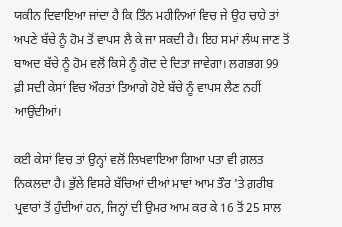ਯਕੀਨ ਦਿਵਾਇਆ ਜਾਂਦਾ ਹੈ ਕਿ ਤਿੰਨ ਮਹੀਨਿਆਂ ਵਿਚ ਜੇ ਉਹ ਚਾਹੇ ਤਾਂ ਅਪਣੇ ਬੱਚੇ ਨੂੰ ਹੋਮ ਤੋਂ ਵਾਪਸ ਲੈ ਕੇ ਜਾ ਸਕਦੀ ਹੈ। ਇਹ ਸਮਾਂ ਲੰਘ ਜਾਣ ਤੋਂ ਬਾਅਦ ਬੱਚੇ ਨੂੰ ਹੋਮ ਵਲੋਂ ਕਿਸੇ ਨੂੰ ਗੋਦ ਦੇ ਦਿਤਾ ਜਾਵੇਗਾ। ਲਗਭਗ 99 ਫ਼ੀ ਸਦੀ ਕੇਸਾਂ ਵਿਚ ਔਰਤਾਂ ਤਿਆਗੇ ਹੋਏ ਬੱਚੇ ਨੂੰ ਵਾਪਸ ਲੈਣ ਨਹੀਂ ਆਉਂਦੀਆਂ।

ਕਈ ਕੇਸਾਂ ਵਿਚ ਤਾਂ ਉਨ੍ਹਾਂ ਵਲੋਂ ਲਿਖਵਾਇਆ ਗਿਆ ਪਤਾ ਵੀ ਗ਼ਲਤ ਨਿਕਲਦਾ ਹੈ। ਭੁੱਲੇ ਵਿਸਰੇ ਬੱਚਿਆਂ ਦੀਆਂ ਮਾਵਾਂ ਆਮ ਤੌਰ 'ਤੇ ਗ਼ਰੀਬ ਪ੍ਰਵਾਰਾਂ ਤੋਂ ਹੁੰਦੀਆਂ ਹਨ, ਜਿਨ੍ਹਾਂ ਦੀ ਉਮਰ ਆਮ ਕਰ ਕੇ 16 ਤੋਂ 25 ਸਾਲ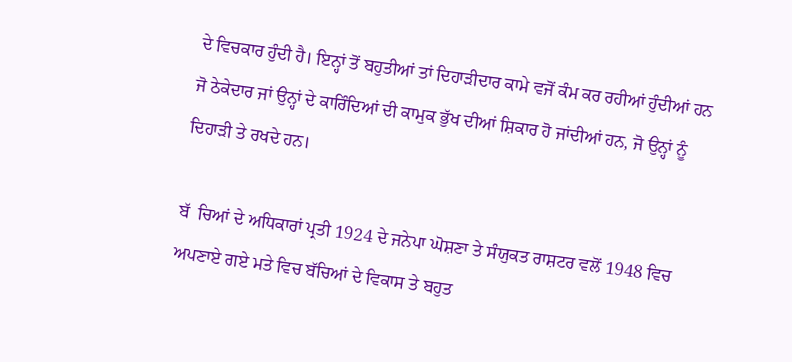ਦੇ ਵਿਚਕਾਰ ਹੁੰਦੀ ਹੈ। ਇਨ੍ਹਾਂ ਤੋਂ ਬਹੁਤੀਆਂ ਤਾਂ ਦਿਹਾੜੀਦਾਰ ਕਾਮੇ ਵਜੋਂ ਕੰਮ ਕਰ ਰਹੀਆਂ ਹੁੰਦੀਆਂ ਹਨ ਜੋ ਠੇਕੇਦਾਰ ਜਾਂ ਉਨ੍ਹਾਂ ਦੇ ਕਾਰਿੰਦਿਆਂ ਦੀ ਕਾਮੁਕ ਭੁੱਖ ਦੀਆਂ ਸ਼ਿਕਾਰ ਹੋ ਜਾਂਦੀਆਂ ਹਨ, ਜੋ ਉਨ੍ਹਾਂ ਨੂੰ ਦਿਹਾੜੀ ਤੇ ਰਖਦੇ ਹਨ।

ਬੱ  ਚਿਆਂ ਦੇ ਅਧਿਕਾਰਾਂ ਪ੍ਰਤੀ 1924 ਦੇ ਜਨੇਪਾ ਘੋਸ਼ਣਾ ਤੇ ਸੰਯੁਕਤ ਰਾਸ਼ਟਰ ਵਲੋਂ 1948 ਵਿਚ ਅਪਣਾਏ ਗਏ ਮਤੇ ਵਿਚ ਬੱਚਿਆਂ ਦੇ ਵਿਕਾਸ ਤੇ ਬਹੁਤ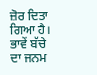ਜ਼ੋਰ ਦਿਤਾ ਗਿਆ ਹੈ। ਭਾਵੇਂ ਬੱਚੇ ਦਾ ਜਨਮ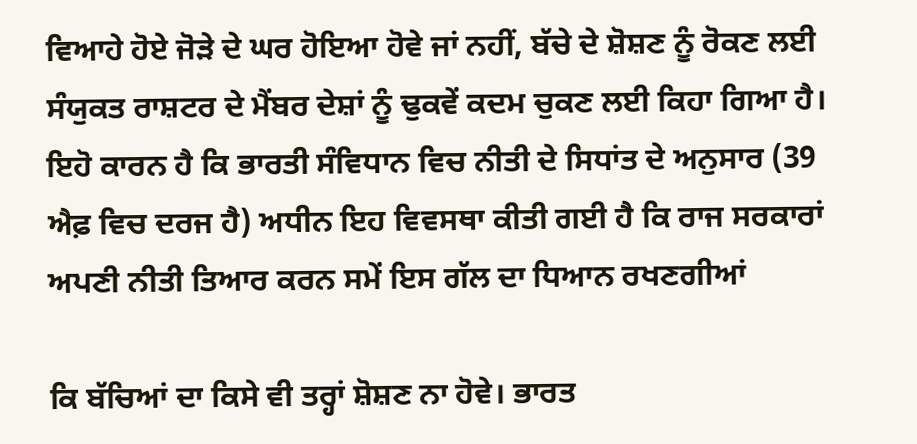ਵਿਆਹੇ ਹੋਏ ਜੋੜੇ ਦੇ ਘਰ ਹੋਇਆ ਹੋਵੇ ਜਾਂ ਨਹੀਂ, ਬੱਚੇ ਦੇ ਸ਼ੋਸ਼ਣ ਨੂੰ ਰੋਕਣ ਲਈ ਸੰਯੁਕਤ ਰਾਸ਼ਟਰ ਦੇ ਮੈਂਬਰ ਦੇਸ਼ਾਂ ਨੂੰ ਢੁਕਵੇਂ ਕਦਮ ਚੁਕਣ ਲਈ ਕਿਹਾ ਗਿਆ ਹੈ। ਇਹੋ ਕਾਰਨ ਹੈ ਕਿ ਭਾਰਤੀ ਸੰਵਿਧਾਨ ਵਿਚ ਨੀਤੀ ਦੇ ਸਿਧਾਂਤ ਦੇ ਅਨੁਸਾਰ (39 ਐਫ਼ ਵਿਚ ਦਰਜ ਹੈ) ਅਧੀਨ ਇਹ ਵਿਵਸਥਾ ਕੀਤੀ ਗਈ ਹੈ ਕਿ ਰਾਜ ਸਰਕਾਰਾਂ ਅਪਣੀ ਨੀਤੀ ਤਿਆਰ ਕਰਨ ਸਮੇਂ ਇਸ ਗੱਲ ਦਾ ਧਿਆਨ ਰਖਣਗੀਆਂ

ਕਿ ਬੱਚਿਆਂ ਦਾ ਕਿਸੇ ਵੀ ਤਰ੍ਹਾਂ ਸ਼ੋਸ਼ਣ ਨਾ ਹੋਵੇ। ਭਾਰਤ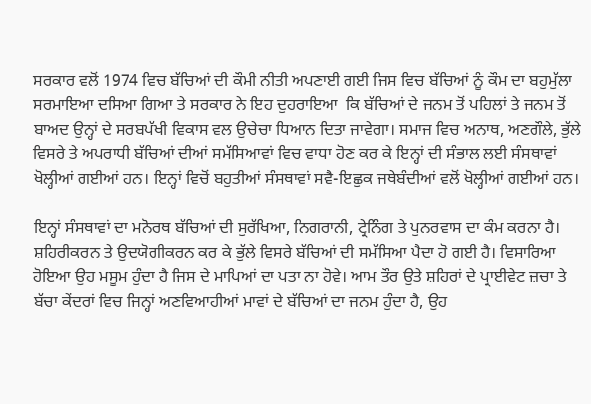ਸਰਕਾਰ ਵਲੋਂ 1974 ਵਿਚ ਬੱਚਿਆਂ ਦੀ ਕੌਮੀ ਨੀਤੀ ਅਪਣਾਈ ਗਈ ਜਿਸ ਵਿਚ ਬੱਚਿਆਂ ਨੂੰ ਕੌਮ ਦਾ ਬਹੁਮੁੱਲਾ ਸਰਮਾਇਆ ਦਸਿਆ ਗਿਆ ਤੇ ਸਰਕਾਰ ਨੇ ਇਹ ਦੁਹਰਾਇਆ  ਕਿ ਬੱਚਿਆਂ ਦੇ ਜਨਮ ਤੋਂ ਪਹਿਲਾਂ ਤੇ ਜਨਮ ਤੋਂ ਬਾਅਦ ਉਨ੍ਹਾਂ ਦੇ ਸਰਬਪੱਖੀ ਵਿਕਾਸ ਵਲ ਉਚੇਚਾ ਧਿਆਨ ਦਿਤਾ ਜਾਵੇਗਾ। ਸਮਾਜ ਵਿਚ ਅਨਾਥ, ਅਣਗੌਲੇ, ਭੁੱਲੇ ਵਿਸਰੇ ਤੇ ਅਪਰਾਧੀ ਬੱਚਿਆਂ ਦੀਆਂ ਸਮੱਸਿਆਵਾਂ ਵਿਚ ਵਾਧਾ ਹੋਣ ਕਰ ਕੇ ਇਨ੍ਹਾਂ ਦੀ ਸੰਭਾਲ ਲਈ ਸੰਸਥਾਵਾਂ ਖੋਲ੍ਹੀਆਂ ਗਈਆਂ ਹਨ। ਇਨ੍ਹਾਂ ਵਿਚੋਂ ਬਹੁਤੀਆਂ ਸੰਸਥਾਵਾਂ ਸਵੈ-ਇਛੁਕ ਜਥੇਬੰਦੀਆਂ ਵਲੋਂ ਖੋਲ੍ਹੀਆਂ ਗਈਆਂ ਹਨ।

ਇਨ੍ਹਾਂ ਸੰਸਥਾਵਾਂ ਦਾ ਮਨੋਰਥ ਬੱਚਿਆਂ ਦੀ ਸੁਰੱਖਿਆ, ਨਿਗਰਾਨੀ, ਟ੍ਰੇਨਿੰਗ ਤੇ ਪੁਨਰਵਾਸ ਦਾ ਕੰਮ ਕਰਨਾ ਹੈ। ਸ਼ਹਿਰੀਕਰਨ ਤੇ ਉਦਯੋਗੀਕਰਨ ਕਰ ਕੇ ਭੁੱਲੇ ਵਿਸਰੇ ਬੱਚਿਆਂ ਦੀ ਸਮੱਸਿਆ ਪੈਦਾ ਹੋ ਗਈ ਹੈ। ਵਿਸਾਰਿਆ ਹੋਇਆ ਉਹ ਮਸੂਮ ਹੁੰਦਾ ਹੈ ਜਿਸ ਦੇ ਮਾਪਿਆਂ ਦਾ ਪਤਾ ਨਾ ਹੋਵੇ। ਆਮ ਤੌਰ ਉਤੇ ਸ਼ਹਿਰਾਂ ਦੇ ਪ੍ਰਾਈਵੇਟ ਜ਼ਚਾ ਤੇ ਬੱਚਾ ਕੇਂਦਰਾਂ ਵਿਚ ਜਿਨ੍ਹਾਂ ਅਣਵਿਆਹੀਆਂ ਮਾਵਾਂ ਦੇ ਬੱਚਿਆਂ ਦਾ ਜਨਮ ਹੁੰਦਾ ਹੈ, ਉਹ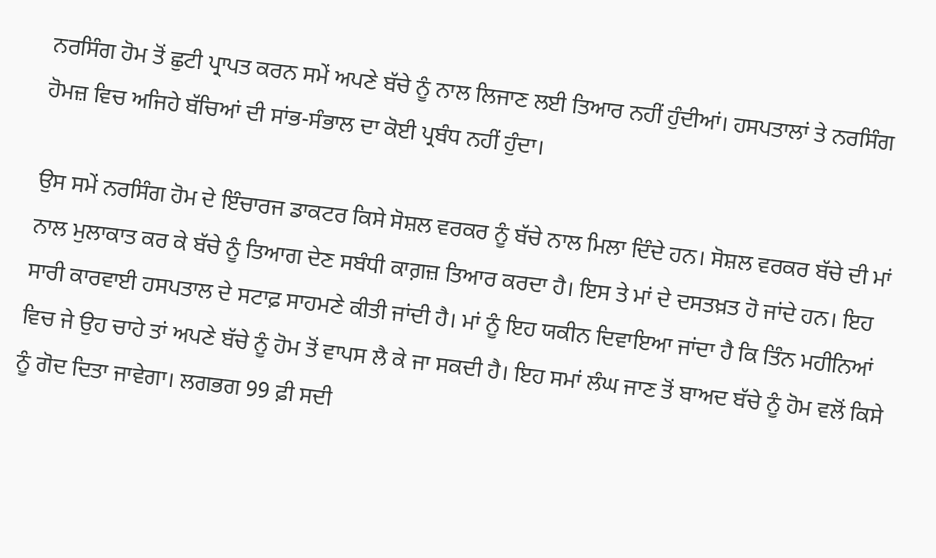ਨਰਸਿੰਗ ਹੋਮ ਤੋਂ ਛੁਟੀ ਪ੍ਰਾਪਤ ਕਰਨ ਸਮੇਂ ਅਪਣੇ ਬੱਚੇ ਨੂੰ ਨਾਲ ਲਿਜਾਣ ਲਈ ਤਿਆਰ ਨਹੀਂ ਹੁੰਦੀਆਂ। ਹਸਪਤਾਲਾਂ ਤੇ ਨਰਸਿੰਗ ਹੋਮਜ਼ ਵਿਚ ਅਜਿਹੇ ਬੱਚਿਆਂ ਦੀ ਸਾਂਭ-ਸੰਭਾਲ ਦਾ ਕੋਈ ਪ੍ਰਬੰਧ ਨਹੀਂ ਹੁੰਦਾ।

ਉਸ ਸਮੇਂ ਨਰਸਿੰਗ ਹੋਮ ਦੇ ਇੰਚਾਰਜ ਡਾਕਟਰ ਕਿਸੇ ਸੋਸ਼ਲ ਵਰਕਰ ਨੂੰ ਬੱਚੇ ਨਾਲ ਮਿਲਾ ਦਿੰਦੇ ਹਨ। ਸੋਸ਼ਲ ਵਰਕਰ ਬੱਚੇ ਦੀ ਮਾਂ ਨਾਲ ਮੁਲਾਕਾਤ ਕਰ ਕੇ ਬੱਚੇ ਨੂੰ ਤਿਆਗ ਦੇਣ ਸਬੰਧੀ ਕਾਗ਼ਜ਼ ਤਿਆਰ ਕਰਦਾ ਹੈ। ਇਸ ਤੇ ਮਾਂ ਦੇ ਦਸਤਖ਼ਤ ਹੋ ਜਾਂਦੇ ਹਨ। ਇਹ ਸਾਰੀ ਕਾਰਵਾਈ ਹਸਪਤਾਲ ਦੇ ਸਟਾਫ਼ ਸਾਹਮਣੇ ਕੀਤੀ ਜਾਂਦੀ ਹੈ। ਮਾਂ ਨੂੰ ਇਹ ਯਕੀਨ ਦਿਵਾਇਆ ਜਾਂਦਾ ਹੈ ਕਿ ਤਿੰਨ ਮਹੀਨਿਆਂ ਵਿਚ ਜੇ ਉਹ ਚਾਹੇ ਤਾਂ ਅਪਣੇ ਬੱਚੇ ਨੂੰ ਹੋਮ ਤੋਂ ਵਾਪਸ ਲੈ ਕੇ ਜਾ ਸਕਦੀ ਹੈ। ਇਹ ਸਮਾਂ ਲੰਘ ਜਾਣ ਤੋਂ ਬਾਅਦ ਬੱਚੇ ਨੂੰ ਹੋਮ ਵਲੋਂ ਕਿਸੇ ਨੂੰ ਗੋਦ ਦਿਤਾ ਜਾਵੇਗਾ। ਲਗਭਗ 99 ਫ਼ੀ ਸਦੀ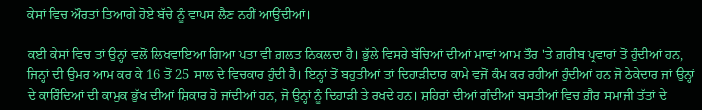ਕੇਸਾਂ ਵਿਚ ਔਰਤਾਂ ਤਿਆਗੇ ਹੋਏ ਬੱਚੇ ਨੂੰ ਵਾਪਸ ਲੈਣ ਨਹੀਂ ਆਉਂਦੀਆਂ।

ਕਈ ਕੇਸਾਂ ਵਿਚ ਤਾਂ ਉਨ੍ਹਾਂ ਵਲੋਂ ਲਿਖਵਾਇਆ ਗਿਆ ਪਤਾ ਵੀ ਗ਼ਲਤ ਨਿਕਲਦਾ ਹੈ। ਭੁੱਲੇ ਵਿਸਰੇ ਬੱਚਿਆਂ ਦੀਆਂ ਮਾਵਾਂ ਆਮ ਤੌਰ 'ਤੇ ਗ਼ਰੀਬ ਪ੍ਰਵਾਰਾਂ ਤੋਂ ਹੁੰਦੀਆਂ ਹਨ, ਜਿਨ੍ਹਾਂ ਦੀ ਉਮਰ ਆਮ ਕਰ ਕੇ 16 ਤੋਂ 25 ਸਾਲ ਦੇ ਵਿਚਕਾਰ ਹੁੰਦੀ ਹੈ। ਇਨ੍ਹਾਂ ਤੋਂ ਬਹੁਤੀਆਂ ਤਾਂ ਦਿਹਾੜੀਦਾਰ ਕਾਮੇ ਵਜੋਂ ਕੰਮ ਕਰ ਰਹੀਆਂ ਹੁੰਦੀਆਂ ਹਨ ਜੋ ਠੇਕੇਦਾਰ ਜਾਂ ਉਨ੍ਹਾਂ ਦੇ ਕਾਰਿੰਦਿਆਂ ਦੀ ਕਾਮੁਕ ਭੁੱਖ ਦੀਆਂ ਸ਼ਿਕਾਰ ਹੋ ਜਾਂਦੀਆਂ ਹਨ, ਜੋ ਉਨ੍ਹਾਂ ਨੂੰ ਦਿਹਾੜੀ ਤੇ ਰਖਦੇ ਹਨ। ਸ਼ਹਿਰਾਂ ਦੀਆਂ ਗੰਦੀਆਂ ਬਸਤੀਆਂ ਵਿਚ ਗ਼ੈਰ ਸਮਾਜੀ ਤੱਤਾਂ ਦੇ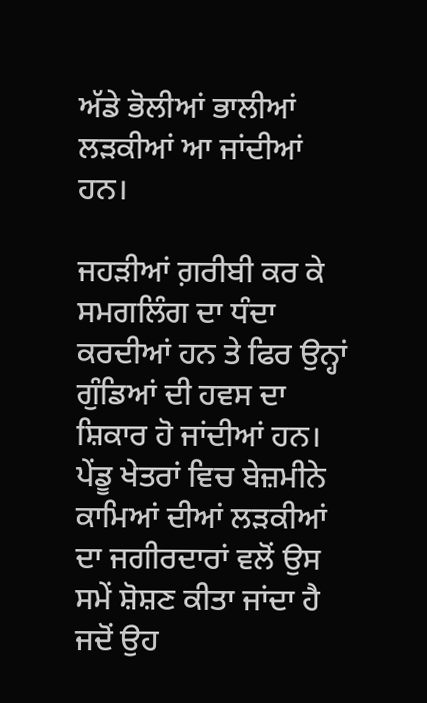ਅੱਡੇ ਭੋਲੀਆਂ ਭਾਲੀਆਂ ਲੜਕੀਆਂ ਆ ਜਾਂਦੀਆਂ ਹਨ।

ਜਹੜੀਆਂ ਗ਼ਰੀਬੀ ਕਰ ਕੇ ਸਮਗਲਿੰਗ ਦਾ ਧੰਦਾ ਕਰਦੀਆਂ ਹਨ ਤੇ ਫਿਰ ਉਨ੍ਹਾਂ ਗੁੰਡਿਆਂ ਦੀ ਹਵਸ ਦਾ ਸ਼ਿਕਾਰ ਹੋ ਜਾਂਦੀਆਂ ਹਨ। ਪੇਂਡੂ ਖੇਤਰਾਂ ਵਿਚ ਬੇਜ਼ਮੀਨੇ ਕਾਮਿਆਂ ਦੀਆਂ ਲੜਕੀਆਂ ਦਾ ਜਗੀਰਦਾਰਾਂ ਵਲੋਂ ਉਸ ਸਮੇਂ ਸ਼ੋਸ਼ਣ ਕੀਤਾ ਜਾਂਦਾ ਹੈ ਜਦੋਂ ਉਹ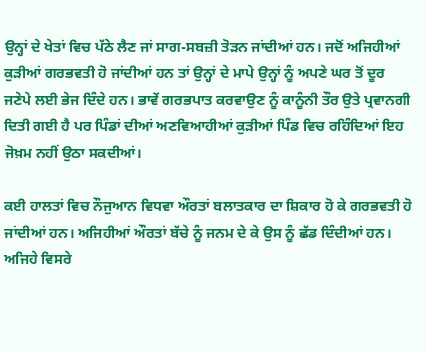ਉਨ੍ਹਾਂ ਦੇ ਖੇਤਾਂ ਵਿਚ ਪੱਠੇ ਲੈਣ ਜਾਂ ਸਾਗ-ਸਬਜ਼ੀ ਤੋੜਨ ਜਾਂਦੀਆਂ ਹਨ। ਜਦੋਂ ਅਜਿਹੀਆਂ ਕੁੜੀਆਂ ਗਰਭਵਤੀ ਹੋ ਜਾਂਦੀਆਂ ਹਨ ਤਾਂ ਉਨ੍ਹਾਂ ਦੇ ਮਾਪੇ ਉਨ੍ਹਾਂ ਨੂੰ ਅਪਣੇ ਘਰ ਤੋਂ ਦੂਰ ਜਣੇਪੇ ਲਈ ਭੇਜ ਦਿੰਦੇ ਹਨ। ਭਾਵੇਂ ਗਰਭਪਾਤ ਕਰਵਾਉਣ ਨੂੰ ਕਾਨੂੰਨੀ ਤੌਰ ਉਤੇ ਪ੍ਰਵਾਨਗੀ ਦਿਤੀ ਗਈ ਹੈ ਪਰ ਪਿੰਡਾਂ ਦੀਆਂ ਅਣਵਿਆਹੀਆਂ ਕੁੜੀਆਂ ਪਿੰਡ ਵਿਚ ਰਹਿੰਦਿਆਂ ਇਹ ਜੋਖ਼ਮ ਨਹੀਂ ਉਠਾ ਸਕਦੀਆਂ।

ਕਈ ਹਾਲਤਾਂ ਵਿਚ ਨੌਜੁਆਨ ਵਿਧਵਾ ਔਰਤਾਂ ਬਲਾਤਕਾਰ ਦਾ ਸ਼ਿਕਾਰ ਹੋ ਕੇ ਗਰਭਵਤੀ ਹੋ ਜਾਂਦੀਆਂ ਹਨ। ਅਜਿਹੀਆਂ ਔਰਤਾਂ ਬੱਚੇ ਨੂੰ ਜਨਮ ਦੇ ਕੇ ਉਸ ਨੂੰ ਛੱਡ ਦਿੰਦੀਆਂ ਹਨ। ਅਜਿਹੇ ਵਿਸਰੇ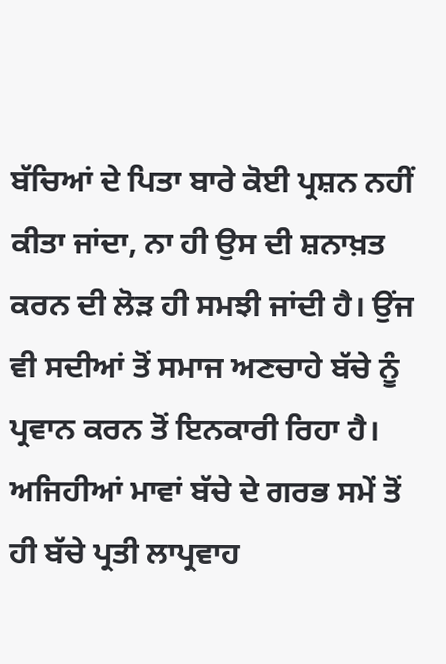ਬੱਚਿਆਂ ਦੇ ਪਿਤਾ ਬਾਰੇ ਕੋਈ ਪ੍ਰਸ਼ਨ ਨਹੀਂ ਕੀਤਾ ਜਾਂਦਾ, ਨਾ ਹੀ ਉਸ ਦੀ ਸ਼ਨਾਖ਼ਤ ਕਰਨ ਦੀ ਲੋੜ ਹੀ ਸਮਝੀ ਜਾਂਦੀ ਹੈ। ਉਂਜ ਵੀ ਸਦੀਆਂ ਤੋਂ ਸਮਾਜ ਅਣਚਾਹੇ ਬੱਚੇ ਨੂੰ ਪ੍ਰਵਾਨ ਕਰਨ ਤੋਂ ਇਨਕਾਰੀ ਰਿਹਾ ਹੈ। ਅਜਿਹੀਆਂ ਮਾਵਾਂ ਬੱਚੇ ਦੇ ਗਰਭ ਸਮੇਂ ਤੋਂ ਹੀ ਬੱਚੇ ਪ੍ਰਤੀ ਲਾਪ੍ਰਵਾਹ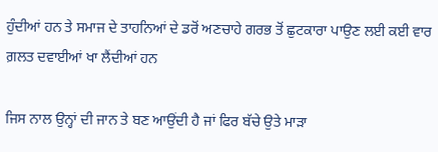ਹੁੰਦੀਆਂ ਹਨ ਤੇ ਸਮਾਜ ਦੇ ਤਾਹਨਿਆਂ ਦੇ ਡਰੋਂ ਅਣਚਾਹੇ ਗਰਭ ਤੋਂ ਛੁਟਕਾਰਾ ਪਾਉਣ ਲਈ ਕਈ ਵਾਰ ਗ਼ਲਤ ਦਵਾਈਆਂ ਖਾ ਲੈਂਦੀਆਂ ਹਨ

ਜਿਸ ਨਾਲ ਉਨ੍ਹਾਂ ਦੀ ਜਾਨ ਤੇ ਬਣ ਆਉਂਦੀ ਹੈ ਜਾਂ ਫਿਰ ਬੱਚੇ ਉਤੇ ਮਾੜਾ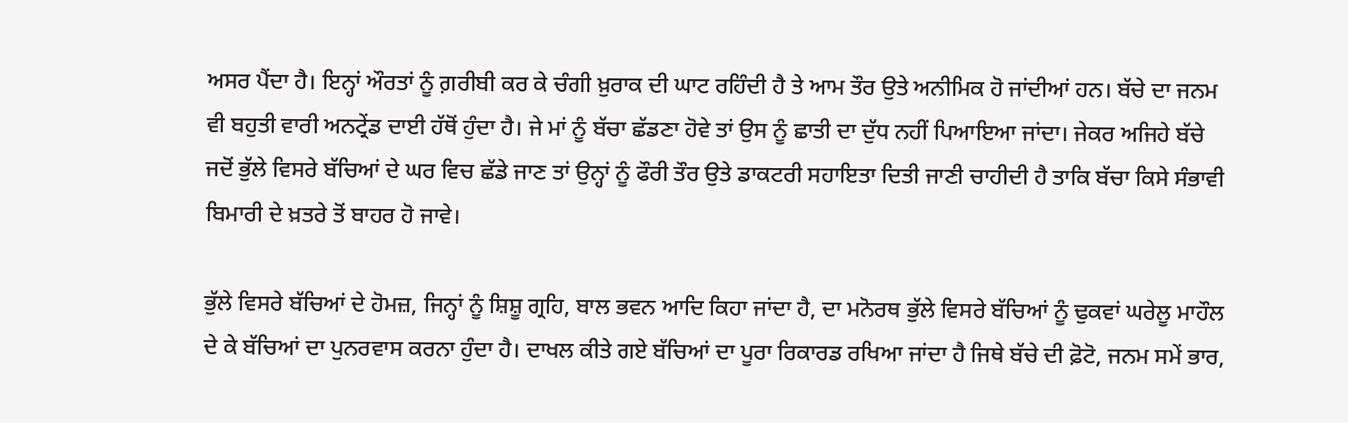ਅਸਰ ਪੈਂਦਾ ਹੈ। ਇਨ੍ਹਾਂ ਔਰਤਾਂ ਨੂੰ ਗ਼ਰੀਬੀ ਕਰ ਕੇ ਚੰਗੀ ਖ਼ੁਰਾਕ ਦੀ ਘਾਟ ਰਹਿੰਦੀ ਹੈ ਤੇ ਆਮ ਤੌਰ ਉਤੇ ਅਨੀਮਿਕ ਹੋ ਜਾਂਦੀਆਂ ਹਨ। ਬੱਚੇ ਦਾ ਜਨਮ ਵੀ ਬਹੁਤੀ ਵਾਰੀ ਅਨਟ੍ਰੇਂਡ ਦਾਈ ਹੱਥੋਂ ਹੁੰਦਾ ਹੈ। ਜੇ ਮਾਂ ਨੂੰ ਬੱਚਾ ਛੱਡਣਾ ਹੋਵੇ ਤਾਂ ਉਸ ਨੂੰ ਛਾਤੀ ਦਾ ਦੁੱਧ ਨਹੀਂ ਪਿਆਇਆ ਜਾਂਦਾ। ਜੇਕਰ ਅਜਿਹੇ ਬੱਚੇ ਜਦੋਂ ਭੁੱਲੇ ਵਿਸਰੇ ਬੱਚਿਆਂ ਦੇ ਘਰ ਵਿਚ ਛੱਡੇ ਜਾਣ ਤਾਂ ਉਨ੍ਹਾਂ ਨੂੰ ਫੌਰੀ ਤੌਰ ਉਤੇ ਡਾਕਟਰੀ ਸਹਾਇਤਾ ਦਿਤੀ ਜਾਣੀ ਚਾਹੀਦੀ ਹੈ ਤਾਕਿ ਬੱਚਾ ਕਿਸੇ ਸੰਭਾਵੀ ਬਿਮਾਰੀ ਦੇ ਖ਼ਤਰੇ ਤੋਂ ਬਾਹਰ ਹੋ ਜਾਵੇ।

ਭੁੱਲੇ ਵਿਸਰੇ ਬੱਚਿਆਂ ਦੇ ਹੋਮਜ਼, ਜਿਨ੍ਹਾਂ ਨੂੰ ਸ਼ਿਸ਼ੂ ਗ੍ਰਹਿ, ਬਾਲ ਭਵਨ ਆਦਿ ਕਿਹਾ ਜਾਂਦਾ ਹੈ, ਦਾ ਮਨੋਰਥ ਭੁੱਲੇ ਵਿਸਰੇ ਬੱਚਿਆਂ ਨੂੰ ਢੁਕਵਾਂ ਘਰੇਲੂ ਮਾਹੌਲ ਦੇ ਕੇ ਬੱਚਿਆਂ ਦਾ ਪੁਨਰਵਾਸ ਕਰਨਾ ਹੁੰਦਾ ਹੈ। ਦਾਖਲ ਕੀਤੇ ਗਏ ਬੱਚਿਆਂ ਦਾ ਪੂਰਾ ਰਿਕਾਰਡ ਰਖਿਆ ਜਾਂਦਾ ਹੈ ਜਿਥੇ ਬੱਚੇ ਦੀ ਫ਼ੋਟੋ, ਜਨਮ ਸਮੇਂ ਭਾਰ,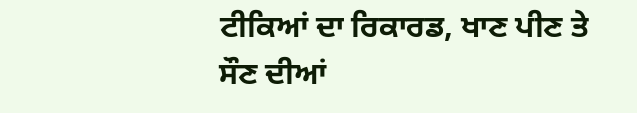ਟੀਕਿਆਂ ਦਾ ਰਿਕਾਰਡ, ਖਾਣ ਪੀਣ ਤੇ ਸੌਣ ਦੀਆਂ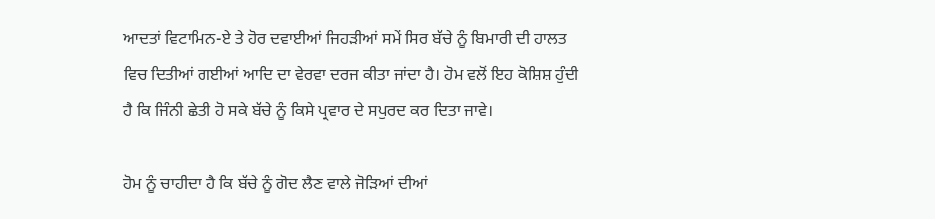ਆਦਤਾਂ ਵਿਟਾਮਿਨ-ਏ ਤੇ ਹੋਰ ਦਵਾਈਆਂ ਜਿਹੜੀਆਂ ਸਮੇਂ ਸਿਰ ਬੱਚੇ ਨੂੰ ਬਿਮਾਰੀ ਦੀ ਹਾਲਤ ਵਿਚ ਦਿਤੀਆਂ ਗਈਆਂ ਆਦਿ ਦਾ ਵੇਰਵਾ ਦਰਜ ਕੀਤਾ ਜਾਂਦਾ ਹੈ। ਹੋਮ ਵਲੋਂ ਇਹ ਕੋਸ਼ਿਸ਼ ਹੁੰਦੀ ਹੈ ਕਿ ਜਿੰਨੀ ਛੇਤੀ ਹੋ ਸਕੇ ਬੱਚੇ ਨੂੰ ਕਿਸੇ ਪ੍ਰਵਾਰ ਦੇ ਸਪੁਰਦ ਕਰ ਦਿਤਾ ਜਾਵੇ।

ਹੋਮ ਨੂੰ ਚਾਹੀਦਾ ਹੈ ਕਿ ਬੱਚੇ ਨੂੰ ਗੋਦ ਲੈਣ ਵਾਲੇ ਜੋੜਿਆਂ ਦੀਆਂ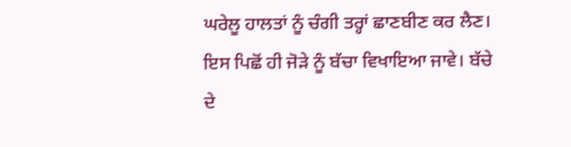ਘਰੇਲੂ ਹਾਲਤਾਂ ਨੂੰ ਚੰਗੀ ਤਰ੍ਹਾਂ ਛਾਣਬੀਣ ਕਰ ਲੈਣ। ਇਸ ਪਿਛੋਂ ਹੀ ਜੋੜੇ ਨੂੰ ਬੱਚਾ ਵਿਖਾਇਆ ਜਾਵੇ। ਬੱਚੇ ਦੇ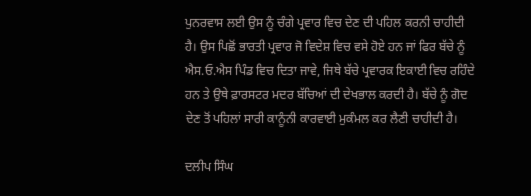ਪੁਨਰਵਾਸ ਲਈ ਉਸ ਨੂੰ ਚੰਗੇ ਪ੍ਰਵਾਰ ਵਿਚ ਦੇਣ ਦੀ ਪਹਿਲ ਕਰਨੀ ਚਾਹੀਦੀ ਹੈ। ਉਸ ਪਿਛੋਂ ਭਾਰਤੀ ਪ੍ਰਵਾਰ ਜੋ ਵਿਦੇਸ਼ ਵਿਚ ਵਸੇ ਹੋਏ ਹਨ ਜਾਂ ਫਿਰ ਬੱਚੇ ਨੂੰ ਐਸ.ਓ.ਐਸ ਪਿੰਡ ਵਿਚ ਦਿਤਾ ਜਾਵੇ, ਜਿਥੇ ਬੱਚੇ ਪ੍ਰਵਾਰਕ ਇਕਾਈ ਵਿਚ ਰਹਿੰਦੇ ਹਨ ਤੇ ਉਥੇ ਫ਼ਾਰਸਟਰ ਮਦਰ ਬੱਚਿਆਂ ਦੀ ਦੇਖਭਾਲ ਕਰਦੀ ਹੈ। ਬੱਚੇ ਨੂੰ ਗੋਦ ਦੇਣ ਤੋਂ ਪਹਿਲਾਂ ਸਾਰੀ ਕਾਨੂੰਨੀ ਕਾਰਵਾਈ ਮੁਕੰਮਲ ਕਰ ਲੈਣੀ ਚਾਹੀਦੀ ਹੈ।

ਦਲੀਪ ਸਿੰਘ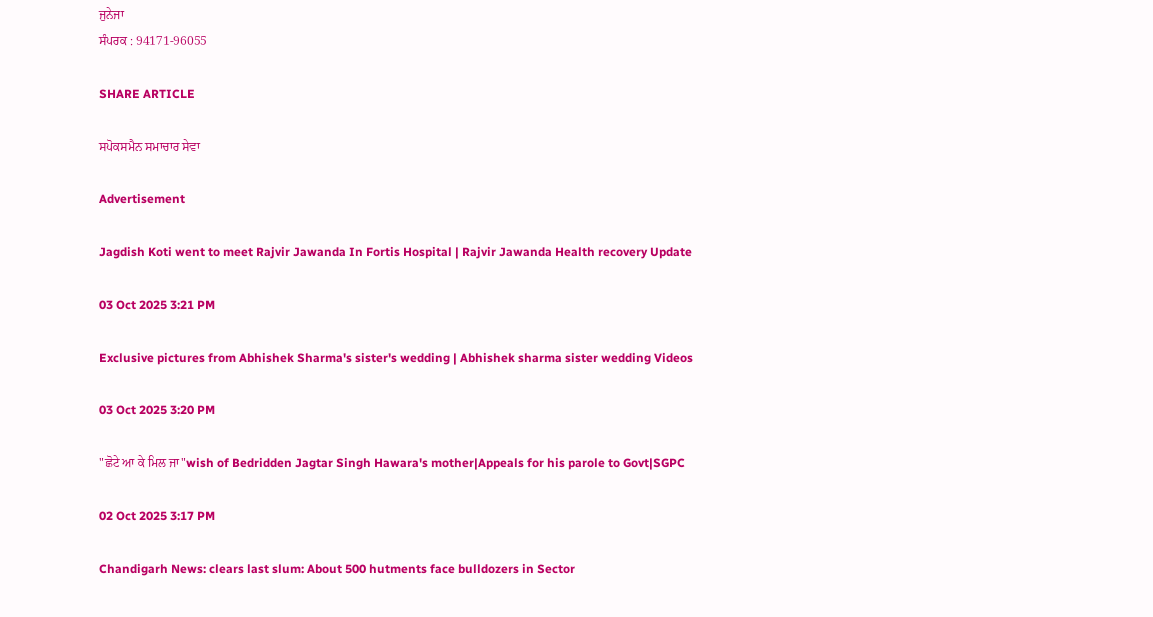ਜੁਨੇਜਾ
ਸੰਪਰਕ : 94171-96055

SHARE ARTICLE

ਸਪੋਕਸਮੈਨ ਸਮਾਚਾਰ ਸੇਵਾ

Advertisement

Jagdish Koti went to meet Rajvir Jawanda In Fortis Hospital | Rajvir Jawanda Health recovery Update

03 Oct 2025 3:21 PM

Exclusive pictures from Abhishek Sharma's sister's wedding | Abhishek sharma sister wedding Videos

03 Oct 2025 3:20 PM

"ਛੋਟੇ ਆ ਕੇ ਮਿਲ ਜਾ"wish of Bedridden Jagtar Singh Hawara's mother|Appeals for his parole to Govt|SGPC

02 Oct 2025 3:17 PM

Chandigarh News: clears last slum: About 500 hutments face bulldozers in Sector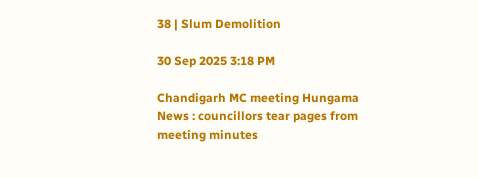38 | Slum Demolition

30 Sep 2025 3:18 PM

Chandigarh MC meeting Hungama News : councillors tear pages from meeting minutes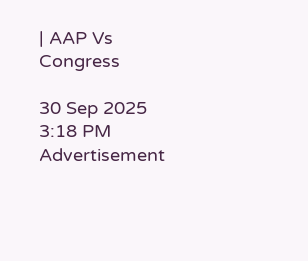| AAP Vs Congress

30 Sep 2025 3:18 PM
Advertisement